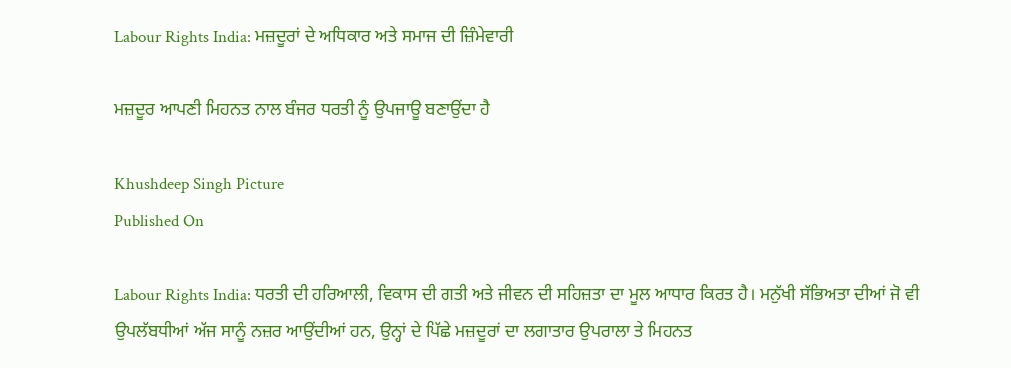Labour Rights India: ਮਜ਼ਦੂਰਾਂ ਦੇ ਅਧਿਕਾਰ ਅਤੇ ਸਮਾਜ ਦੀ ਜ਼ਿੰਮੇਵਾਰੀ

ਮਜ਼ਦੂਰ ਆਪਣੀ ਮਿਹਨਤ ਨਾਲ ਬੰਜਰ ਧਰਤੀ ਨੂੰ ਉਪਜਾਊ ਬਣਾਉਂਦਾ ਹੈ

Khushdeep Singh Picture
Published On

Labour Rights India: ਧਰਤੀ ਦੀ ਹਰਿਆਲੀ, ਵਿਕਾਸ ਦੀ ਗਤੀ ਅਤੇ ਜੀਵਨ ਦੀ ਸਹਿਜ਼ਤਾ ਦਾ ਮੂਲ ਆਧਾਰ ਕਿਰਤ ਹੈ। ਮਨੁੱਖੀ ਸੱਭਿਅਤਾ ਦੀਆਂ ਜੋ ਵੀ ਉਪਲੱਬਧੀਆਂ ਅੱਜ ਸਾਨੂੰ ਨਜ਼ਰ ਆਉਂਦੀਆਂ ਹਨ, ਉਨ੍ਹਾਂ ਦੇ ਪਿੱਛੇ ਮਜ਼ਦੂਰਾਂ ਦਾ ਲਗਾਤਾਰ ਉਪਰਾਲਾ ਤੇ ਮਿਹਨਤ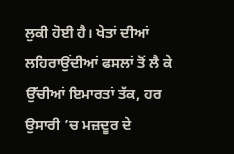ਲੁਕੀ ਹੋਈ ਹੈ। ਖੇਤਾਂ ਦੀਆਂ ਲਹਿਰਾਉਂਦੀਆਂ ਫਸਲਾਂ ਤੋਂ ਲੈ ਕੇ ਉੱਚੀਆਂ ਇਮਾਰਤਾਂ ਤੱਕ, ਹਰ ਉਸਾਰੀ ’ਚ ਮਜ਼ਦੂਰ ਦੇ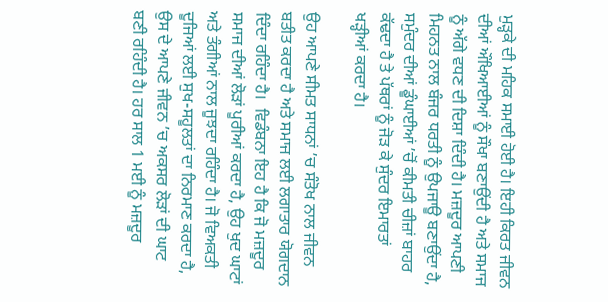ਮੁੜ੍ਹਕੇ ਦੀ ਮਹਿਕ ਸਮਾਈ ਹੋਈ ਹੈ। ਇਹੀ ਕਿਰਤ ਜੀਵਨ ਦੀਆਂ ਔਖਿਆਈਆਂ ਨੂੰ ਸੌਖਾ ਬਣਾਉਂਦੀ ਹੈ ਅਤੇ ਸਮਾਜ ਨੂੰ ਅੱਗੇ ਵਧਣ ਦੀ ਦਿਸ਼ਾ ਦਿੰਦੀ ਹੈ। ਮਜ਼ਦੂਰ ਆਪਣੀ ਮਿਹਨਤ ਨਾਲ ਬੰਜਰ ਧਰਤੀ ਨੂੰ ਉਪਜਾਊ ਬਣਾਉਂਦਾ ਹੈ, ਸਮੁੰਦਰ ਦੀਆਂ ਡੂੰਘਾਈਆਂ ’ਚੋਂ ਕੀਮਤੀ ਚੀਜ਼ਾਂ ਬਾਹਰ ਕੱਢਦਾ ਹੈ ਤੇ ਪੱਥਰਾਂ ਨੂੰ ਜੋੜ ਕੇ ਸੁੰਦਰ ਇਮਾਰਤਾਂ ਖੜ੍ਹੀਆਂ ਕਰਦਾ ਹੈ।

ਉਹ ਆਪਣੇ ਸੀਮਤ ਸਾਧਨਾਂ ’ਚ ਸੰਤੋਖ ਨਾਲ ਜੀਵਨ ਬਤੀਤ ਕਰਦਾ ਹੈ ਅਤੇ ਸਮਾਜ ਲਈ ਲਗਾਤਾਰ ਯੋਗਦਾਨ ਦਿੰਦਾ ਰਹਿੰਦਾ ਹੈ।  ਵਿਡੰਬਨਾ ਇਹ ਹੈ ਕਿ ਜੋ ਮਜ਼ਦੂਰ ਸਮਾਜ ਦੀਆਂ ਲੋੜਾਂ ਪੂਰੀਆਂ ਕਰਦਾ ਹੈ, ਉਹ ਖੁਦ ਘਾਟਾਂ ਅਤੇ ਤੰਗੀਆਂ ਨਾਲ ਜੂਝਦਾ ਰਹਿੰਦਾ ਹੈ। ਜੋ ਵਿਅਕਤੀ ਦੂਜਿਆਂ ਲਈ ਸੁਖ-ਸਹੂਲਤਾਂ ਦਾ ਨਿਰਮਾਣ ਕਰਦਾ ਹੈ, ਉਸ ਦੇ ਆਪਣੇ ਜੀਵਨ ’ਚ ਅਕਸਰ ਲੋੜਾਂ ਦੀ ਘਾਟ ਬਣੀ ਰਹਿੰਦੀ ਹੈ। ਹਰ ਸਾਲ 1 ਮਈ ਨੂੰ ਮਜ਼ਦੂਰ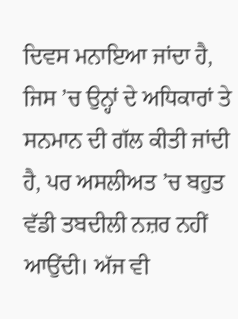ਦਿਵਸ ਮਨਾਇਆ ਜਾਂਦਾ ਹੈ, ਜਿਸ ’ਚ ਉਨ੍ਹਾਂ ਦੇ ਅਧਿਕਾਰਾਂ ਤੇ ਸਨਮਾਨ ਦੀ ਗੱਲ ਕੀਤੀ ਜਾਂਦੀ ਹੈ, ਪਰ ਅਸਲੀਅਤ ’ਚ ਬਹੁਤ ਵੱਡੀ ਤਬਦੀਲੀ ਨਜ਼ਰ ਨਹੀਂ ਆਉਂਦੀ। ਅੱਜ ਵੀ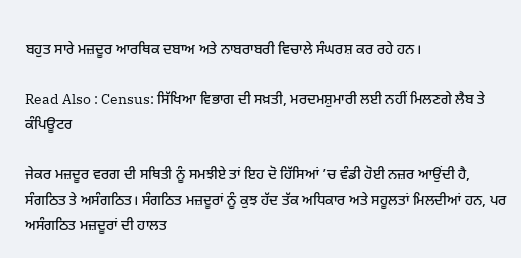ਬਹੁਤ ਸਾਰੇ ਮਜ਼ਦੂਰ ਆਰਥਿਕ ਦਬਾਅ ਅਤੇ ਨਾਬਰਾਬਰੀ ਵਿਚਾਲੇ ਸੰਘਰਸ਼ ਕਰ ਰਹੇ ਹਨ।

Read Also : Census: ਸਿੱਖਿਆ ਵਿਭਾਗ ਦੀ ਸਖ਼ਤੀ, ਮਰਦਮਸ਼ੁਮਾਰੀ ਲਈ ਨਹੀਂ ਮਿਲਣਗੇ ਲੈਬ ਤੇ ਕੰਪਿਊਟਰ

ਜੇਕਰ ਮਜ਼ਦੂਰ ਵਰਗ ਦੀ ਸਥਿਤੀ ਨੂੰ ਸਮਝੀਏ ਤਾਂ ਇਹ ਦੋ ਹਿੱਸਿਆਂ ’ਚ ਵੰਡੀ ਹੋਈ ਨਜ਼ਰ ਆਉਂਦੀ ਹੈ, ਸੰਗਠਿਤ ਤੇ ਅਸੰਗਠਿਤ। ਸੰਗਠਿਤ ਮਜ਼ਦੂਰਾਂ ਨੂੰ ਕੁਝ ਹੱਦ ਤੱਕ ਅਧਿਕਾਰ ਅਤੇ ਸਹੂਲਤਾਂ ਮਿਲਦੀਆਂ ਹਨ, ਪਰ ਅਸੰਗਠਿਤ ਮਜ਼ਦੂਰਾਂ ਦੀ ਹਾਲਤ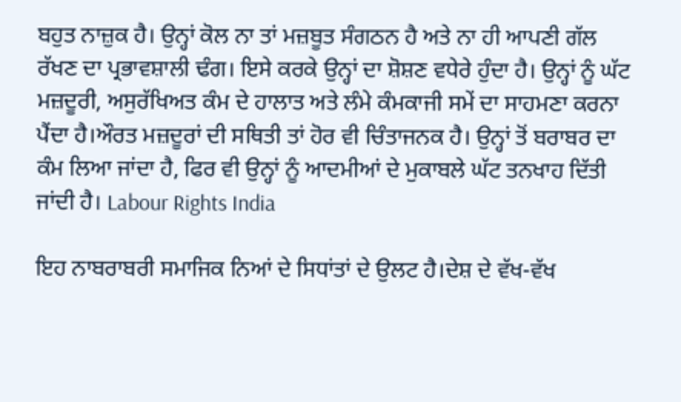ਬਹੁਤ ਨਾਜ਼ੁਕ ਹੈ। ਉਨ੍ਹਾਂ ਕੋਲ ਨਾ ਤਾਂ ਮਜ਼ਬੂਤ ਸੰਗਠਨ ਹੈ ਅਤੇ ਨਾ ਹੀ ਆਪਣੀ ਗੱਲ ਰੱਖਣ ਦਾ ਪ੍ਰਭਾਵਸ਼ਾਲੀ ਢੰਗ। ਇਸੇ ਕਰਕੇ ਉਨ੍ਹਾਂ ਦਾ ਸ਼ੋਸ਼ਣ ਵਧੇਰੇ ਹੁੰਦਾ ਹੈ। ਉਨ੍ਹਾਂ ਨੂੰ ਘੱਟ ਮਜ਼ਦੂਰੀ, ਅਸੁਰੱਖਿਅਤ ਕੰਮ ਦੇ ਹਾਲਾਤ ਅਤੇ ਲੰਮੇ ਕੰਮਕਾਜੀ ਸਮੇਂ ਦਾ ਸਾਹਮਣਾ ਕਰਨਾ ਪੈਂਦਾ ਹੈ।ਔਰਤ ਮਜ਼ਦੂਰਾਂ ਦੀ ਸਥਿਤੀ ਤਾਂ ਹੋਰ ਵੀ ਚਿੰਤਾਜਨਕ ਹੈ। ਉਨ੍ਹਾਂ ਤੋਂ ਬਰਾਬਰ ਦਾ ਕੰਮ ਲਿਆ ਜਾਂਦਾ ਹੈ, ਫਿਰ ਵੀ ਉਨ੍ਹਾਂ ਨੂੰ ਆਦਮੀਆਂ ਦੇ ਮੁਕਾਬਲੇ ਘੱਟ ਤਨਖਾਹ ਦਿੱਤੀ ਜਾਂਦੀ ਹੈ। Labour Rights India

ਇਹ ਨਾਬਰਾਬਰੀ ਸਮਾਜਿਕ ਨਿਆਂ ਦੇ ਸਿਧਾਂਤਾਂ ਦੇ ਉਲਟ ਹੈ।ਦੇਸ਼ ਦੇ ਵੱਖ-ਵੱਖ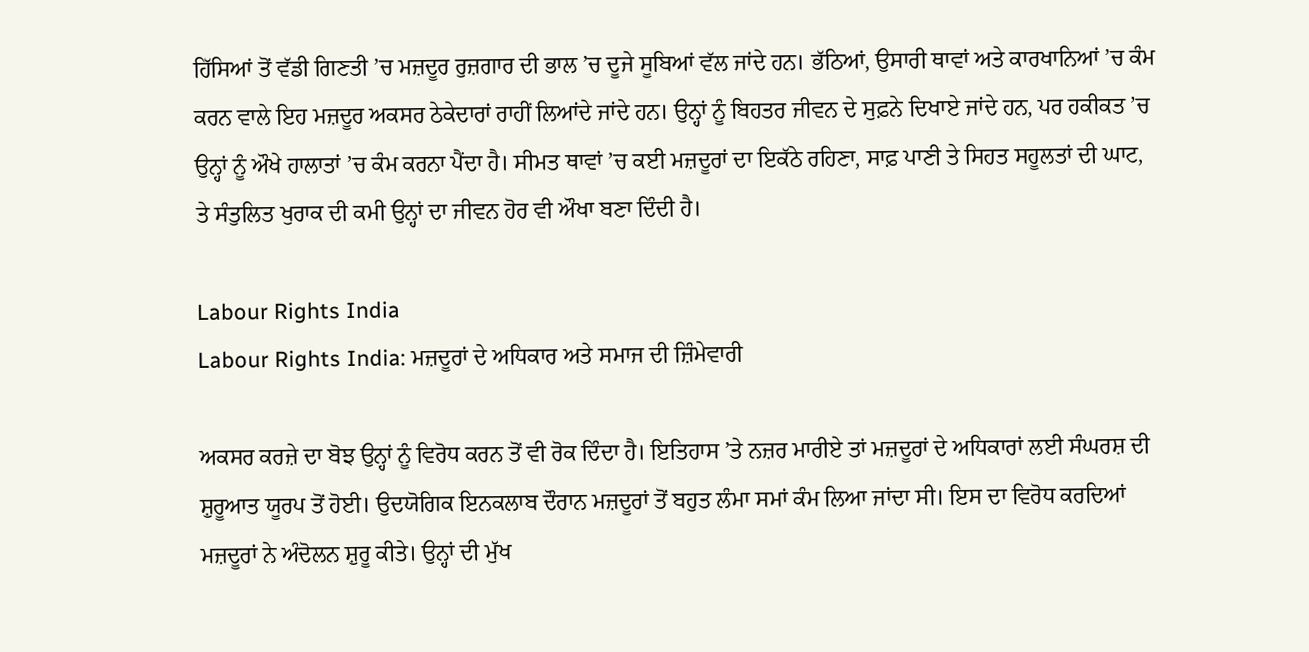ਹਿੱਸਿਆਂ ਤੋਂ ਵੱਡੀ ਗਿਣਤੀ ’ਚ ਮਜ਼ਦੂਰ ਰੁਜ਼ਗਾਰ ਦੀ ਭਾਲ ’ਚ ਦੂਜੇ ਸੂਬਿਆਂ ਵੱਲ ਜਾਂਦੇ ਹਨ। ਭੱਠਿਆਂ, ਉਸਾਰੀ ਥਾਵਾਂ ਅਤੇ ਕਾਰਖਾਨਿਆਂ ’ਚ ਕੰਮ ਕਰਨ ਵਾਲੇ ਇਹ ਮਜ਼ਦੂਰ ਅਕਸਰ ਠੇਕੇਦਾਰਾਂ ਰਾਹੀਂ ਲਿਆਂਦੇ ਜਾਂਦੇ ਹਨ। ਉਨ੍ਹਾਂ ਨੂੰ ਬਿਹਤਰ ਜੀਵਨ ਦੇ ਸੁਫ਼ਨੇ ਦਿਖਾਏ ਜਾਂਦੇ ਹਨ, ਪਰ ਹਕੀਕਤ ’ਚ ਉਨ੍ਹਾਂ ਨੂੰ ਔਖੇ ਹਾਲਾਤਾਂ ’ਚ ਕੰਮ ਕਰਨਾ ਪੈਂਦਾ ਹੈ। ਸੀਮਤ ਥਾਵਾਂ ’ਚ ਕਈ ਮਜ਼ਦੂਰਾਂ ਦਾ ਇਕੱਠੇ ਰਹਿਣਾ, ਸਾਫ਼ ਪਾਣੀ ਤੇ ਸਿਹਤ ਸਹੂਲਤਾਂ ਦੀ ਘਾਟ, ਤੇ ਸੰਤੁਲਿਤ ਖੁਰਾਕ ਦੀ ਕਮੀ ਉਨ੍ਹਾਂ ਦਾ ਜੀਵਨ ਹੋਰ ਵੀ ਔਖਾ ਬਣਾ ਦਿੰਦੀ ਹੈ।

Labour Rights India
Labour Rights India: ਮਜ਼ਦੂਰਾਂ ਦੇ ਅਧਿਕਾਰ ਅਤੇ ਸਮਾਜ ਦੀ ਜ਼ਿੰਮੇਵਾਰੀ

ਅਕਸਰ ਕਰਜ਼ੇ ਦਾ ਬੋਝ ਉਨ੍ਹਾਂ ਨੂੰ ਵਿਰੋਧ ਕਰਨ ਤੋਂ ਵੀ ਰੋਕ ਦਿੰਦਾ ਹੈ। ਇਤਿਹਾਸ ’ਤੇ ਨਜ਼ਰ ਮਾਰੀਏ ਤਾਂ ਮਜ਼ਦੂਰਾਂ ਦੇ ਅਧਿਕਾਰਾਂ ਲਈ ਸੰਘਰਸ਼ ਦੀ ਸ਼ੁਰੂਆਤ ਯੂਰਪ ਤੋਂ ਹੋਈ। ਉਦਯੋਗਿਕ ਇਨਕਲਾਬ ਦੌਰਾਨ ਮਜ਼ਦੂਰਾਂ ਤੋਂ ਬਹੁਤ ਲੰਮਾ ਸਮਾਂ ਕੰਮ ਲਿਆ ਜਾਂਦਾ ਸੀ। ਇਸ ਦਾ ਵਿਰੋਧ ਕਰਦਿਆਂ ਮਜ਼ਦੂਰਾਂ ਨੇ ਅੰਦੋਲਨ ਸ਼ੁਰੂ ਕੀਤੇ। ਉਨ੍ਹਾਂ ਦੀ ਮੁੱਖ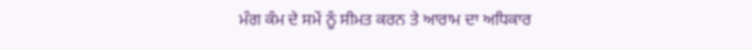ਮੰਗ ਕੰਮ ਦੇ ਸਮੇਂ ਨੂੰ ਸੀਮਤ ਕਰਨ ਤੇ ਆਰਾਮ ਦਾ ਅਧਿਕਾਰ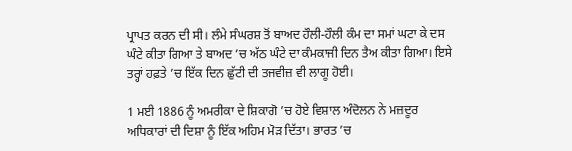ਪ੍ਰਾਪਤ ਕਰਨ ਦੀ ਸੀ। ਲੰਮੇ ਸੰਘਰਸ਼ ਤੋਂ ਬਾਅਦ ਹੌਲੀ-ਹੌਲੀ ਕੰਮ ਦਾ ਸਮਾਂ ਘਟਾ ਕੇ ਦਸ ਘੰਟੇ ਕੀਤਾ ਗਿਆ ਤੇ ਬਾਅਦ ’ਚ ਅੱਠ ਘੰਟੇ ਦਾ ਕੰਮਕਾਜੀ ਦਿਨ ਤੈਅ ਕੀਤਾ ਗਿਆ। ਇਸੇ ਤਰ੍ਹਾਂ ਹਫ਼ਤੇ ’ਚ ਇੱਕ ਦਿਨ ਛੁੱਟੀ ਦੀ ਤਜਵੀਜ਼ ਵੀ ਲਾਗੂ ਹੋਈ।

1 ਮਈ 1886 ਨੂੰ ਅਮਰੀਕਾ ਦੇ ਸ਼ਿਕਾਗੋ ’ਚ ਹੋਏ ਵਿਸ਼ਾਲ ਅੰਦੋਲਨ ਨੇ ਮਜ਼ਦੂਰ ਅਧਿਕਾਰਾਂ ਦੀ ਦਿਸ਼ਾ ਨੂੰ ਇੱਕ ਅਹਿਮ ਮੋੜ ਦਿੱਤਾ। ਭਾਰਤ ’ਚ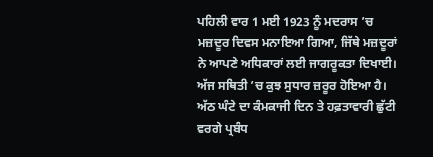ਪਹਿਲੀ ਵਾਰ 1 ਮਈ 1923 ਨੂੰ ਮਦਰਾਸ ’ਚ ਮਜ਼ਦੂਰ ਦਿਵਸ ਮਨਾਇਆ ਗਿਆ, ਜਿੱਥੇ ਮਜ਼ਦੂਰਾਂ ਨੇ ਆਪਣੇ ਅਧਿਕਾਰਾਂ ਲਈ ਜਾਗਰੂਕਤਾ ਦਿਖਾਈ। ਅੱਜ ਸਥਿਤੀ ’ਚ ਕੁਝ ਸੁਧਾਰ ਜ਼ਰੂਰ ਹੋਇਆ ਹੈ। ਅੱਠ ਘੰਟੇ ਦਾ ਕੰਮਕਾਜੀ ਦਿਨ ਤੇ ਹਫ਼ਤਾਵਾਰੀ ਛੁੱਟੀ ਵਰਗੇ ਪ੍ਰਬੰਧ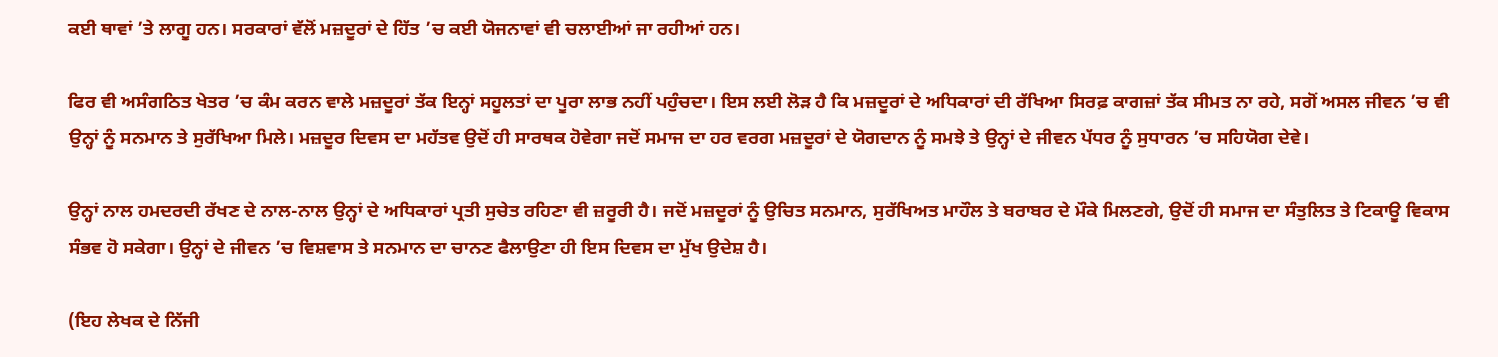ਕਈ ਥਾਵਾਂ ’ਤੇ ਲਾਗੂ ਹਨ। ਸਰਕਾਰਾਂ ਵੱਲੋਂ ਮਜ਼ਦੂਰਾਂ ਦੇ ਹਿੱਤ ’ਚ ਕਈ ਯੋਜਨਾਵਾਂ ਵੀ ਚਲਾਈਆਂ ਜਾ ਰਹੀਆਂ ਹਨ।

ਫਿਰ ਵੀ ਅਸੰਗਠਿਤ ਖੇਤਰ ’ਚ ਕੰਮ ਕਰਨ ਵਾਲੇ ਮਜ਼ਦੂਰਾਂ ਤੱਕ ਇਨ੍ਹਾਂ ਸਹੂਲਤਾਂ ਦਾ ਪੂਰਾ ਲਾਭ ਨਹੀਂ ਪਹੁੰਚਦਾ। ਇਸ ਲਈ ਲੋੜ ਹੈ ਕਿ ਮਜ਼ਦੂਰਾਂ ਦੇ ਅਧਿਕਾਰਾਂ ਦੀ ਰੱਖਿਆ ਸਿਰਫ਼ ਕਾਗਜ਼ਾਂ ਤੱਕ ਸੀਮਤ ਨਾ ਰਹੇ, ਸਗੋਂ ਅਸਲ ਜੀਵਨ ’ਚ ਵੀ ਉਨ੍ਹਾਂ ਨੂੰ ਸਨਮਾਨ ਤੇ ਸੁਰੱਖਿਆ ਮਿਲੇ। ਮਜ਼ਦੂਰ ਦਿਵਸ ਦਾ ਮਹੱਤਵ ਉਦੋਂ ਹੀ ਸਾਰਥਕ ਹੋਵੇਗਾ ਜਦੋਂ ਸਮਾਜ ਦਾ ਹਰ ਵਰਗ ਮਜ਼ਦੂਰਾਂ ਦੇ ਯੋਗਦਾਨ ਨੂੰ ਸਮਝੇ ਤੇ ਉਨ੍ਹਾਂ ਦੇ ਜੀਵਨ ਪੱਧਰ ਨੂੰ ਸੁਧਾਰਨ ’ਚ ਸਹਿਯੋਗ ਦੇਵੇ।

ਉਨ੍ਹਾਂ ਨਾਲ ਹਮਦਰਦੀ ਰੱਖਣ ਦੇ ਨਾਲ-ਨਾਲ ਉਨ੍ਹਾਂ ਦੇ ਅਧਿਕਾਰਾਂ ਪ੍ਰਤੀ ਸੁਚੇਤ ਰਹਿਣਾ ਵੀ ਜ਼ਰੂਰੀ ਹੈ। ਜਦੋਂ ਮਜ਼ਦੂਰਾਂ ਨੂੰ ਉਚਿਤ ਸਨਮਾਨ, ਸੁਰੱਖਿਅਤ ਮਾਹੌਲ ਤੇ ਬਰਾਬਰ ਦੇ ਮੌਕੇ ਮਿਲਣਗੇ, ਉਦੋਂ ਹੀ ਸਮਾਜ ਦਾ ਸੰਤੁਲਿਤ ਤੇ ਟਿਕਾਊ ਵਿਕਾਸ ਸੰਭਵ ਹੋ ਸਕੇਗਾ। ਉਨ੍ਹਾਂ ਦੇ ਜੀਵਨ ’ਚ ਵਿਸ਼ਵਾਸ ਤੇ ਸਨਮਾਨ ਦਾ ਚਾਨਣ ਫੈਲਾਉਣਾ ਹੀ ਇਸ ਦਿਵਸ ਦਾ ਮੁੱਖ ਉਦੇਸ਼ ਹੈ।

(ਇਹ ਲੇਖਕ ਦੇ ਨਿੱਜੀ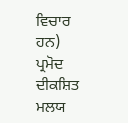ਵਿਚਾਰ ਹਨ)
ਪ੍ਰਮੋਦ ਦੀਕਸ਼ਿਤ ਮਲਯ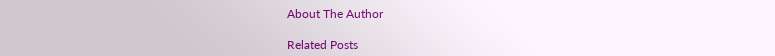About The Author

Related Posts